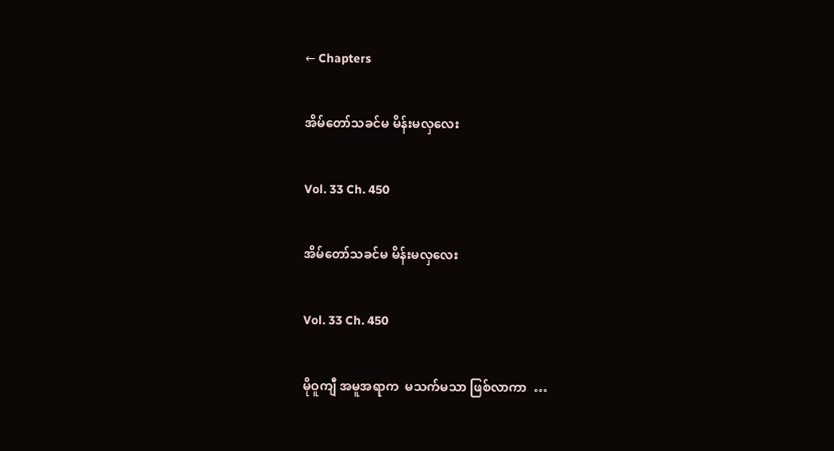← Chapters

အိမ်တော်သခင်မ မိန်းမလှလေး

Vol. 33 Ch. 450

အိမ်တော်သခင်မ မိန်းမလှလေး

Vol. 33 Ch. 450

မိုဝူကျီ အမူအရာက  မသက်မသာ ဖြစ်လာကာ  …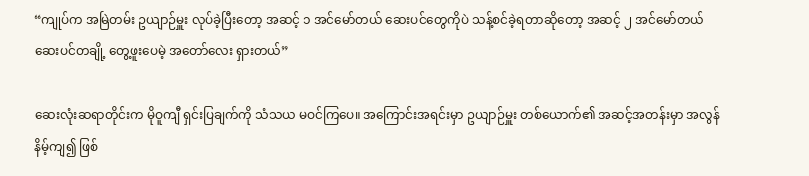“ကျုပ်က အမြဲတမ်း ဥယျာဉ်မှူး လုပ်ခဲ့ပြီးတော့ အဆင့် ၁ အင်မော်တယ် ဆေးပင်တွေကိုပဲ သန့်စင်ခဲ့ရတာဆိုတော့ အဆင့် ၂ အင်မော်တယ် ဆေးပင်တချို့ တွေ့ဖူးပေမဲ့ အတော်လေး ရှားတယ်”

ဆေးလုံးဆရာတိုင်းက မိုဝူကျီ ရှင်းပြချက်ကို သံသယ မဝင်ကြပေ။ အကြောင်းအရင်းမှာ ဥယျာဉ်မှူး တစ်ယောက်၏ အဆင့်အတန်းမှာ အလွန်နိမ့်ကျ၍ ဖြစ်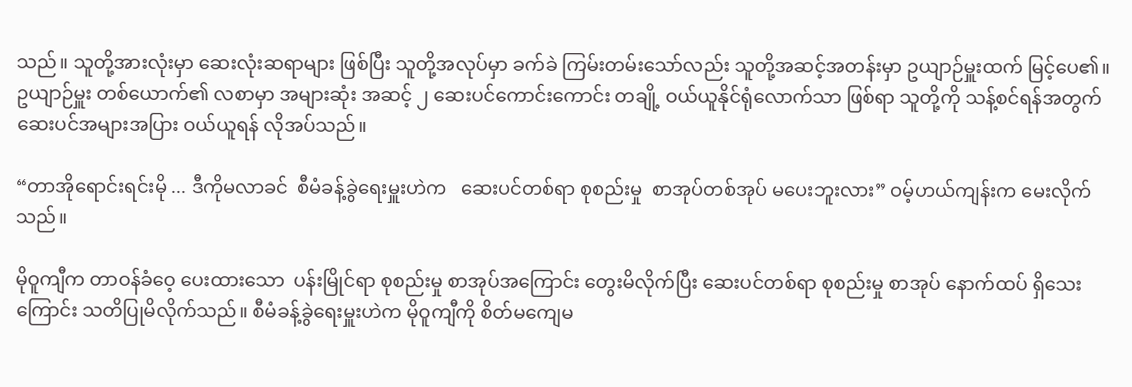သည်။ သူတို့အားလုံးမှာ ဆေးလုံးဆရာများ ဖြစ်ပြီး သူတို့အလုပ်မှာ ခက်ခဲ ကြမ်းတမ်းသော်လည်း သူတို့အဆင့်အတန်းမှာ ဥယျာဉ်မှူးထက် မြင့်ပေ၏။ ဥယျာဉ်မှူး တစ်ယောက်၏ လစာမှာ အများဆုံး အဆင့် ၂ ဆေးပင်ကောင်းကောင်း တချို့ ဝယ်ယူနိုင်ရုံလောက်သာ ဖြစ်ရာ သူတို့ကို သန့်စင်ရန်အတွက် ဆေးပင်အများအပြား ဝယ်ယူရန် လိုအပ်သည်။

“တာအိုရောင်းရင်းမို ... ဒီကိုမလာခင်  စီမံခန့်ခွဲရေးမှူးဟဲက   ဆေးပင်တစ်ရာ စုစည်းမှု  စာအုပ်တစ်အုပ် မပေးဘူးလား” ဝမ့်ဟယ်ကျန်းက မေးလိုက်သည်။

မိုဝူကျီက တာဝန်ခံဝေ့ ပေးထားသော  ပန်းမြိုင်ရာ စုစည်းမှု စာအုပ်အကြောင်း တွေးမိလိုက်ပြီး ဆေးပင်တစ်ရာ စုစည်းမှု စာအုပ် နောက်ထပ် ရှိသေးကြောင်း သတိပြုမိလိုက်သည်။ စီမံခန့်ခွဲရေးမှူးဟဲက မိုဝူကျီကို စိတ်မကျေမ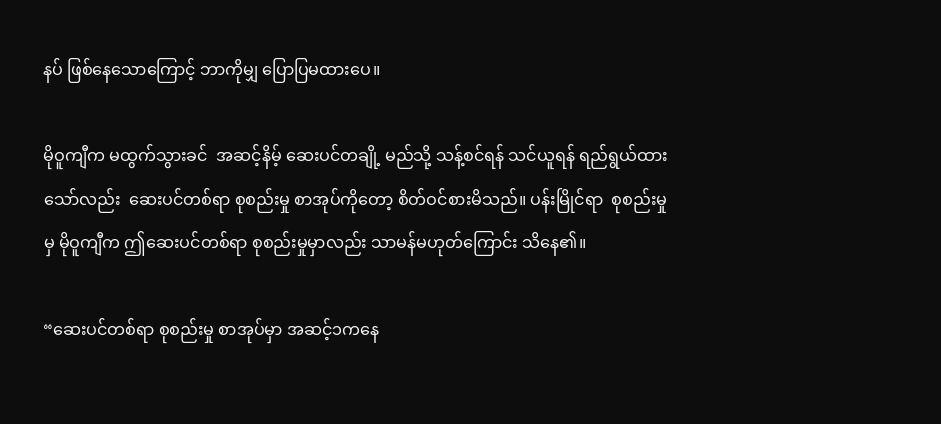နပ် ဖြစ်နေသောကြောင့် ဘာကိုမျှ ပြောပြမထားပေ။

မိုဝူကျီက မထွက်သွားခင်  အဆင့်နိမ့် ဆေးပင်တချို့ မည်သို့ သန့်စင်ရန် သင်ယူရန် ရည်ရွယ်ထားသော်လည်း  ဆေးပင်တစ်ရာ စုစည်းမှု စာအုပ်ကိုတော့ စိတ်ဝင်စားမိသည်။ ပန်းမြိုင်ရာ  စုစည်းမှုမှ မိုဝူကျီက ဤဆေးပင်တစ်ရာ စုစည်းမှုမှာလည်း သာမန်မဟုတ်ကြောင်း သိနေ၏။

“ဆေးပင်တစ်ရာ စုစည်းမှု စာအုပ်မှာ အဆင့်၁ကနေ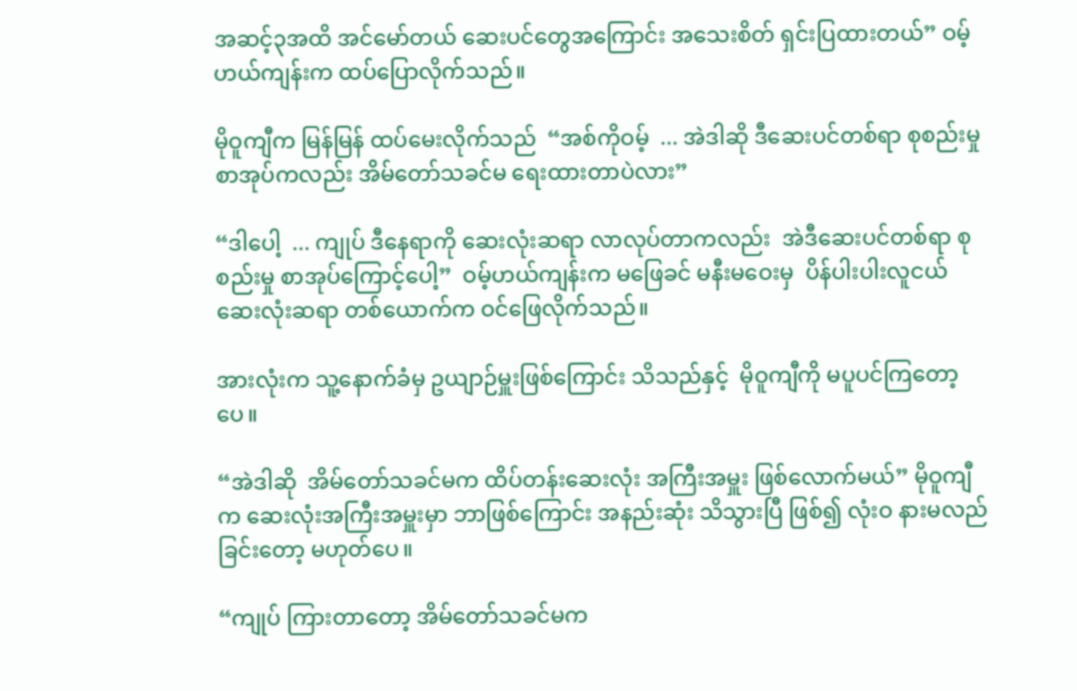အဆင့်၃အထိ အင်မော်တယ် ဆေးပင်တွေအကြောင်း အသေးစိတ် ရှင်းပြထားတယ်” ဝမ့်ဟယ်ကျန်းက ထပ်ပြောလိုက်သည်။

မိုဝူကျီက မြန်မြန် ထပ်မေးလိုက်သည်  “အစ်ကိုဝမ့်  ... အဲဒါဆို ဒီဆေးပင်တစ်ရာ စုစည်းမှု စာအုပ်ကလည်း အိမ်တော်သခင်မ ရေးထားတာပဲလား”

“ဒါပေါ့  ... ကျုပ် ဒီနေရာကို ဆေးလုံးဆရာ လာလုပ်တာကလည်း  အဲဒီဆေးပင်တစ်ရာ စုစည်းမှု စာအုပ်ကြောင့်ပေါ့”  ဝမ့်ဟယ်ကျန်းက မဖြေခင် မနီးမဝေးမှ  ပိန်ပါးပါးလူငယ် ဆေးလုံးဆရာ တစ်ယောက်က ဝင်ဖြေလိုက်သည်။

အားလုံးက သူ့နောက်ခံမှ ဥယျာဉ်မှူးဖြစ်ကြောင်း သိသည်နှင့်  မိုဝူကျီကို မပူပင်ကြတော့ပေ။

“အဲဒါဆို  အိမ်တော်သခင်မက ထိပ်တန်းဆေးလုံး အကြီးအမှူး ဖြစ်လောက်မယ်” မိုဝူကျီက ဆေးလုံးအကြီးအမှူးမှာ ဘာဖြစ်ကြောင်း အနည်းဆုံး သိသွားပြီ ဖြစ်၍ လုံးဝ နားမလည်ခြင်းတော့ မဟုတ်ပေ။

“ကျုပ် ကြားတာတော့ အိမ်တော်သခင်မက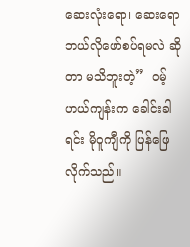ဆေးလုံးရော၊ ဆေးရော ဘယ်လိုဖော်စပ်ရမလဲ ဆိုတာ မသိဘူးတဲ့”  ဝမ့်ဟယ်ကျန်းက ခေါင်းခါရင်း မိုဝူကျီကို ပြန်ဖြေလိုက်သည်။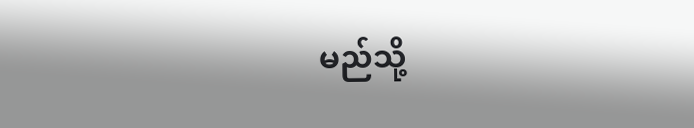မည်သို့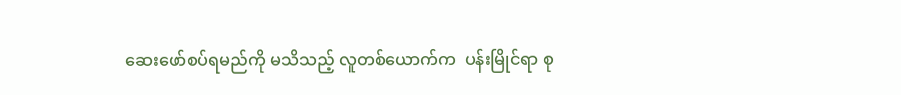ဆေးဖော်စပ်ရမည်ကို မသိသည့် လူတစ်ယောက်က  ပန်းမြိုင်ရာ စု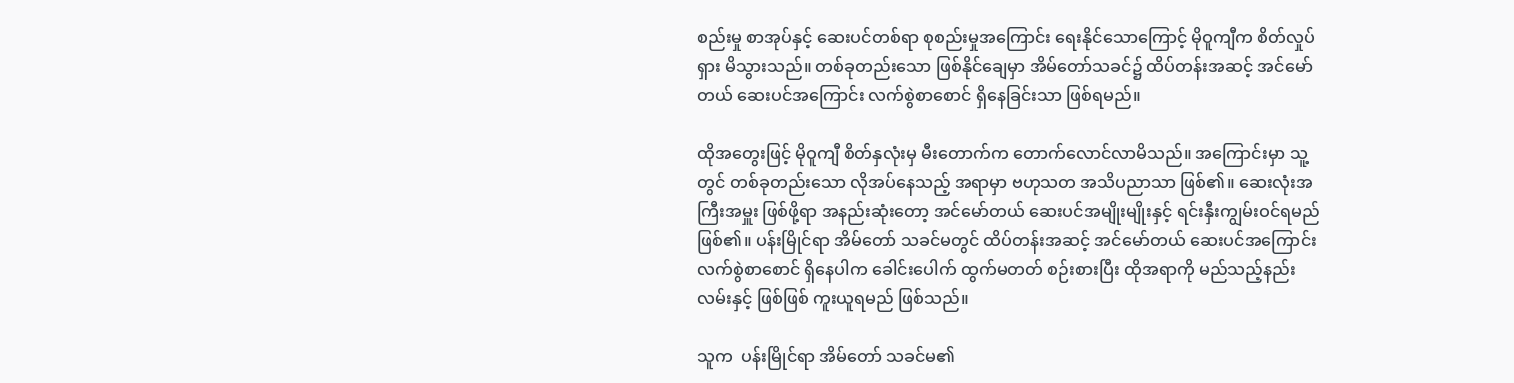စည်းမှု စာအုပ်နှင့် ဆေးပင်တစ်ရာ စုစည်းမှုအကြောင်း ရေးနိုင်သောကြောင့် မိုဝူကျီက စိတ်လှုပ်ရှား မိသွားသည်။ တစ်ခုတည်းသော ဖြစ်နိုင်ချေမှာ အိမ်တော်သခင်၌ ထိပ်တန်းအဆင့် အင်မော်တယ် ဆေးပင်အကြောင်း လက်စွဲစာစောင် ရှိနေခြင်းသာ ဖြစ်ရမည်။

ထိုအတွေးဖြင့် မိုဝူကျီ စိတ်နှလုံးမှ မီးတောက်က တောက်လောင်လာမိသည်။ အကြောင်းမှာ သူ့တွင် တစ်ခုတည်းသော လိုအပ်နေသည့် အရာမှာ ဗဟုသတ အသိပညာသာ ဖြစ်၏။ ဆေးလုံးအကြီးအမှူး ဖြစ်ဖို့ရာ အနည်းဆုံးတော့ အင်မော်တယ် ဆေးပင်အမျိုးမျိုးနှင့် ရင်းနှီးကျွမ်းဝင်ရမည် ဖြစ်၏။ ပန်းမြိုင်ရာ အိမ်တော် သခင်မတွင် ထိပ်တန်းအဆင့် အင်မော်တယ် ဆေးပင်အကြောင်း လက်စွဲစာစောင် ရှိနေပါက ခေါင်းပေါက် ထွက်မတတ် စဉ်းစားပြီး ထိုအရာကို မည်သည့်နည်းလမ်းနှင့် ဖြစ်ဖြစ် ကူးယူရမည် ဖြစ်သည်။

သူက  ပန်းမြိုင်ရာ အိမ်တော် သခင်မ၏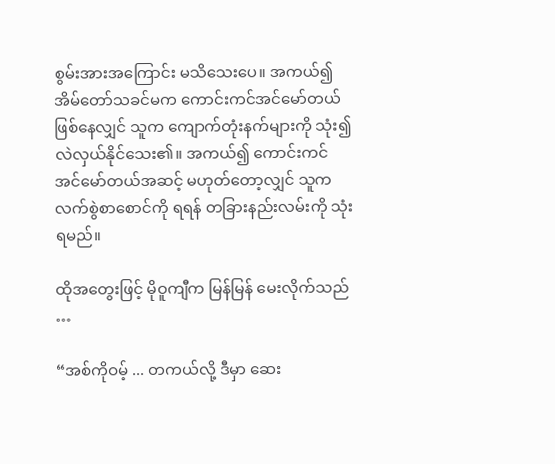စွမ်းအားအကြောင်း မသိသေးပေ။ အကယ်၍ အိမ်တော်သခင်မက ကောင်းကင်အင်မော်တယ် ဖြစ်နေလျှင် သူက ကျောက်တုံးနက်များကို သုံး၍ လဲလှယ်နိုင်သေး၏။ အကယ်၍ ကောင်းကင် အင်မော်တယ်အဆင့် မဟုတ်တော့လျှင် သူက လက်စွဲစာစောင်ကို ရရန် တခြားနည်းလမ်းကို သုံးရမည်။

ထိုအတွေးဖြင့် မိုဝူကျီက မြန်မြန် မေးလိုက်သည် …

“အစ်ကိုဝမ့် ... တကယ်လို့ ဒီမှာ ဆေး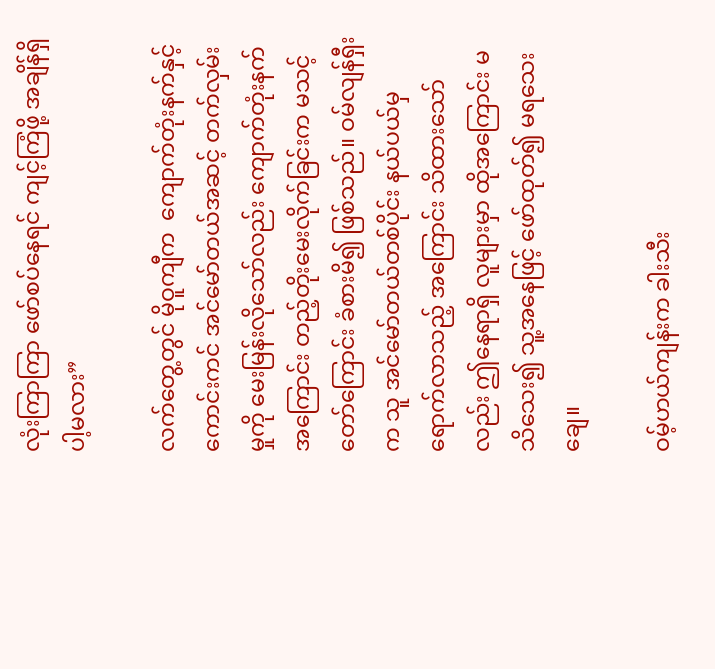လုံးကြာကြာ ဖော်စပ်နေရင် ကျင့်ကြံဖို့ အချိန်ရှိပါ့မလား”

လက်တွေ့တွင် မိုဝူကျီက  ကျောက်တုံးနက်နှင့် ကောင်းကင် အင်မော်တယ်အဆင့် တက်လှမ်းမှုကို မေးမြန်းလိုသော်လည်း ကျောက်တုံးနက် အကြောင်း တည့်တိုးမေးလိုက်ခြင်းက မသင့်တော်ကြောင်း ခံစားမိ၍ ဖြစ်သည်။ ဝမ်လျန်ရှီးက သူ အင်မော်တယ်တစ်ပိုင်း နယ်ပယ်မှ ရောက်လာသည့် အကြောင်း သိထားသော်လည်း ဤနေရာရှိ လူများမှာ ထိုအကြောင်း မသိသေး၍ သူ့အနေဖြင့် ဖော်ထုတ်၍ မရသေးချေ။

ဝမ့်ဟယ်ကျန်းက ခါးသီး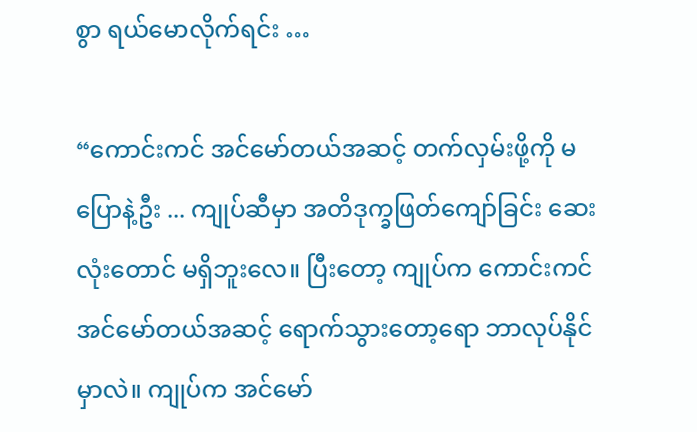စွာ ရယ်မောလိုက်ရင်း …

“ကောင်းကင် အင်မော်တယ်အဆင့် တက်လှမ်းဖို့ကို မပြောနဲ့ဦး ... ကျုပ်ဆီမှာ အတိဒုက္ခဖြတ်ကျော်ခြင်း ဆေးလုံးတောင် မရှိဘူးလေ။ ပြီးတော့ ကျုပ်က ကောင်းကင် အင်မော်တယ်အဆင့် ရောက်သွားတော့ရော ဘာလုပ်နိုင်မှာလဲ။ ကျုပ်က အင်မော်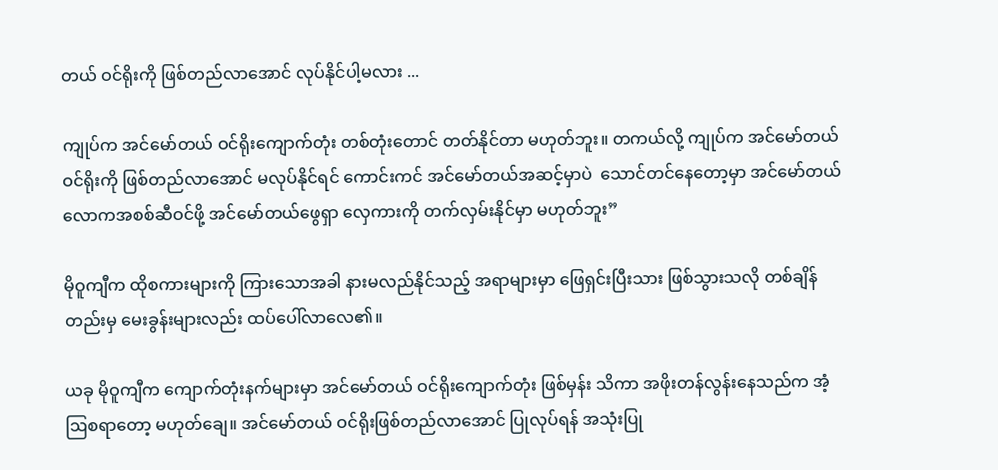တယ် ဝင်ရိုးကို ဖြစ်တည်လာအောင် လုပ်နိုင်ပါ့မလား ...

ကျုပ်က အင်မော်တယ် ဝင်ရိုးကျောက်တုံး တစ်တုံးတောင် တတ်နိုင်တာ မဟုတ်ဘူး။ တကယ်လို့ ကျုပ်က အင်မော်တယ် ဝင်ရိုးကို ဖြစ်တည်လာအောင် မလုပ်နိုင်ရင် ကောင်းကင် အင်မော်တယ်အဆင့်မှာပဲ  သောင်တင်နေတော့မှာ အင်မော်တယ် လောကအစစ်ဆီဝင်ဖို့ အင်မော်တယ်ဖွေရှာ လှေကားကို တက်လှမ်းနိုင်မှာ မဟုတ်ဘူး”

မိုဝူကျီက ထိုစကားများကို ကြားသောအခါ နားမလည်နိုင်သည့် အရာများမှာ ဖြေရှင်းပြီးသား ဖြစ်သွားသလို တစ်ချိန်တည်းမှ မေးခွန်းများလည်း ထပ်ပေါ်လာလေ၏။

ယခု မိုဝူကျီက ကျောက်တုံးနက်များမှာ အင်မော်တယ် ဝင်ရိုးကျောက်တုံး ဖြစ်မှန်း သိကာ အဖိုးတန်လွန်းနေသည်က အံ့ဩစရာတော့ မဟုတ်ချေ။ အင်မော်တယ် ဝင်ရိုးဖြစ်တည်လာအောင် ပြုလုပ်ရန် အသုံးပြု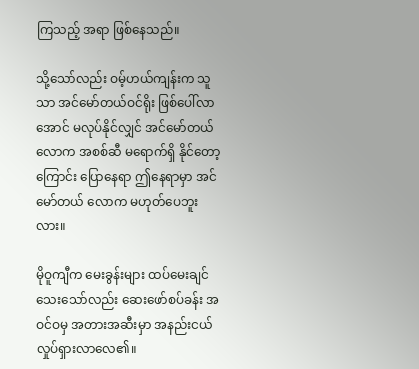ကြသည့် အရာ ဖြစ်နေသည်။

သို့သော်လည်း ဝမ့်ဟယ်ကျန်းက သူသာ အင်မော်တယ်ဝင်ရိုး ဖြစ်ပေါ်လာအောင် မလုပ်နိုင်လျှင် အင်မော်တယ်လောက အစစ်ဆီ မရောက်ရှိ နိုင်တော့ကြောင်း ပြောနေရာ ဤနေရာမှာ အင်မော်တယ် လောက မဟုတ်ပေဘူးလား။

မိုဝူကျီက မေးခွန်းများ ထပ်မေးချင်သေးသော်လည်း ဆေးဖော်စပ်ခန်း အဝင်ဝမှ အတားအဆီးမှာ အနည်းငယ် လှုပ်ရှားလာလေ၏။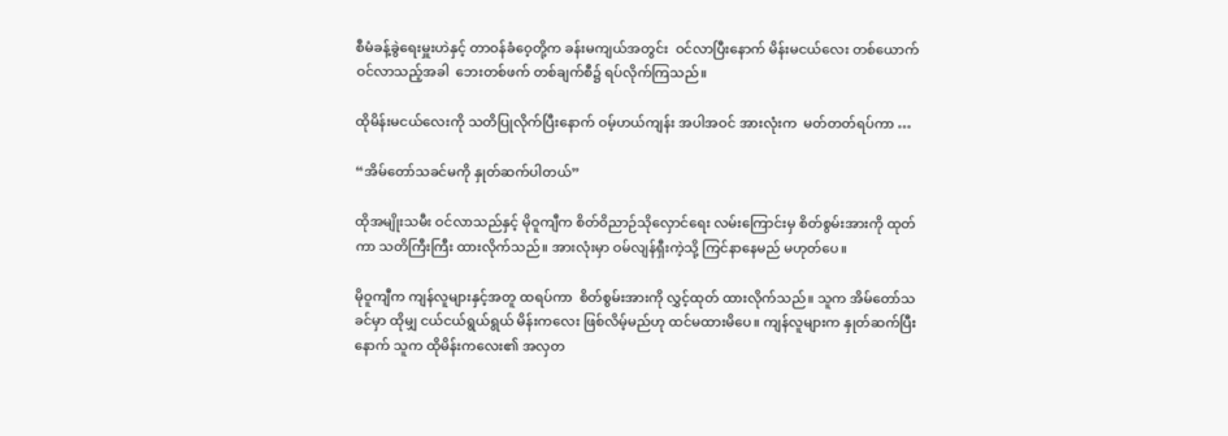စီမံခန့်ခွဲရေးမှူးဟဲနှင့် တာဝန်ခံဝေ့တို့က ခန်းမကျယ်အတွင်း  ဝင်လာပြီးနောက် မိန်းမငယ်လေး တစ်ယောက် ဝင်လာသည့်အခါ  ဘေးတစ်ဖက် တစ်ချက်စီ၌ ရပ်လိုက်ကြသည်။

ထိုမိန်းမငယ်လေးကို သတိပြုလိုက်ပြီးနောက် ဝမ့်ဟယ်ကျန်း အပါအဝင် အားလုံးက  မတ်တတ်ရပ်ကာ …

“အိမ်တော်သခင်မကို နှုတ်ဆက်ပါတယ်”

ထိုအမျိုးသမီး ဝင်လာသည်နှင့် မိုဝူကျီက စိတ်ဝိညာဉ်သိုလှောင်ရေး လမ်းကြောင်းမှ စိတ်စွမ်းအားကို ထုတ်ကာ သတိကြီးကြီး ထားလိုက်သည်။ အားလုံးမှာ ဝမ်လျန်ရှီးကဲ့သို့ ကြင်နာနေမည် မဟုတ်ပေ။

မိုဝူကျီက ကျန်လူများနှင့်အတူ ထရပ်ကာ  စိတ်စွမ်းအားကို လွှင့်ထုတ် ထားလိုက်သည်။ သူက အိမ်တော်သခင်မှာ ထိုမျှ ငယ်ငယ်ရွယ်ရွယ် မိန်းကလေး ဖြစ်လိမ့်မည်ဟု ထင်မထားမိပေ။ ကျန်လူများက နှုတ်ဆက်ပြီးနောက် သူက ထိုမိန်းကလေး၏ အလှတ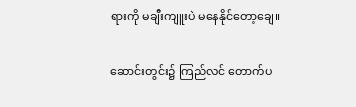ရားကို မချီးကျူးပဲ မနေနိုင်တော့ချေ။

ဆောင်းတွင်း၌ ကြည်လင် တောက်ပ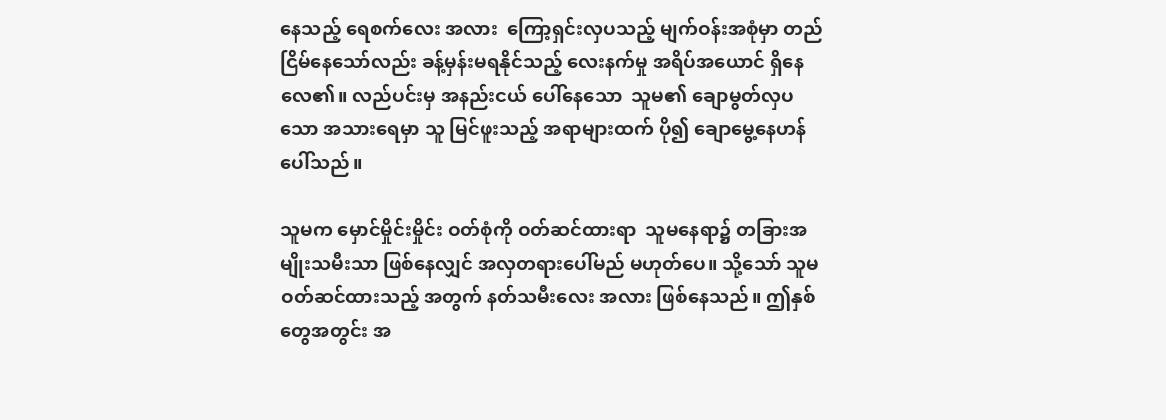နေသည့် ရေစက်လေး အလား  ကြော့ရှင်းလှပသည့် မျက်ဝန်းအစုံမှာ တည်ငြိမ်နေသော်လည်း ခန့်မှန်းမရနိုင်သည့် လေးနက်မှု အရိပ်အယောင် ရှိနေလေ၏။ လည်ပင်းမှ အနည်းငယ် ပေါ်နေသော  သူမ၏ ချောမွတ်လှပသော အသားရေမှာ သူ မြင်ဖူးသည့် အရာများထက် ပို၍ ချောမွေ့နေဟန် ပေါ်သည်။

သူမက မှောင်မှိုင်းမှိုင်း ဝတ်စုံကို ဝတ်ဆင်ထားရာ  သူမနေရာ၌ တခြားအမျိုးသမီးသာ ဖြစ်နေလျှင် အလှတရားပေါ်မည် မဟုတ်ပေ။ သို့သော် သူမ  ဝတ်ဆင်ထားသည့် အတွက် နတ်သမီးလေး အလား ဖြစ်နေသည်။ ဤနှစ်တွေအတွင်း အ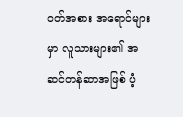ဝတ်အစား အရောင်များမှာ လူသားများ၏ အဆင်တန်ဆာအဖြစ် ပံ့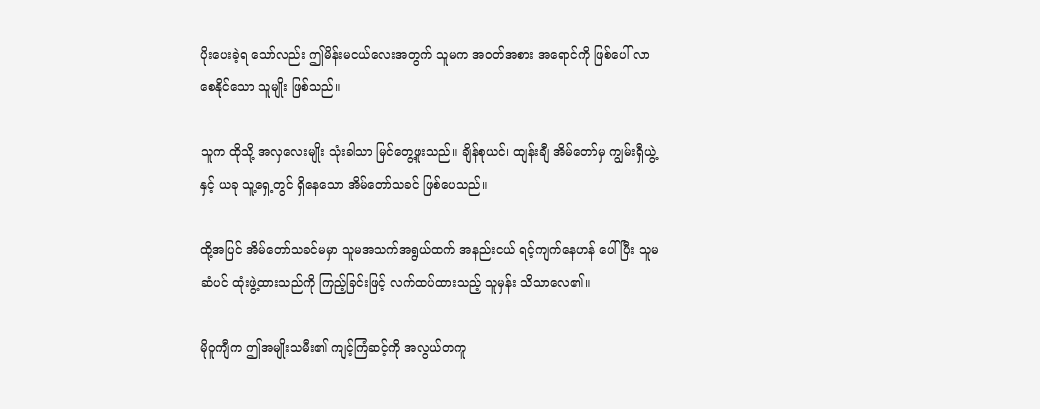ပိုးပေးခဲ့ရ သော်လည်း ဤမိန်းမငယ်လေးအတွက် သူမက အဝတ်အစား အရောင်ကို ဖြစ်ပေါ် လာစေနိုင်သော သူမျိုး ဖြစ်သည်။

သူက ထိုသို့ အလှလေးမျိုး သုံးခါသာ မြင်တွေ့ဖူးသည်။ ချိန်စုယင်၊ ထျန်းချီ အိမ်တော်မှ ကျွမ်းရှီယွဲ့နှင့် ယခု သူ့ရှေ့တွင် ရှိနေသော အိမ်တော်သခင် ဖြစ်ပေသည်။

ထို့အပြင် အိမ်တော်သခင်မမှာ သူမအသက်အရွယ်ထက် အနည်းငယ် ရင့်ကျက်နေဟန် ပေါ်ပြီး သူမဆံပင် ထုံးဖွဲ့ထားသည်ကို ကြည့်ခြင်းဖြင့် လက်ထပ်ထားသည့် သူမှန်း သိသာလေ၏။

မိုဝူကျီက ဤအမျိုးသမီး၏ ကျင့်ကြံဆင့်ကို အလွယ်တကူ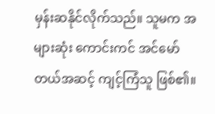မှန်းဆနိုင်လိုက်သည်။ သူမက အများဆုံး ကောင်းကင် အင်မော်တယ်အဆင့် ကျင့်ကြံသူ ဖြစ်၏။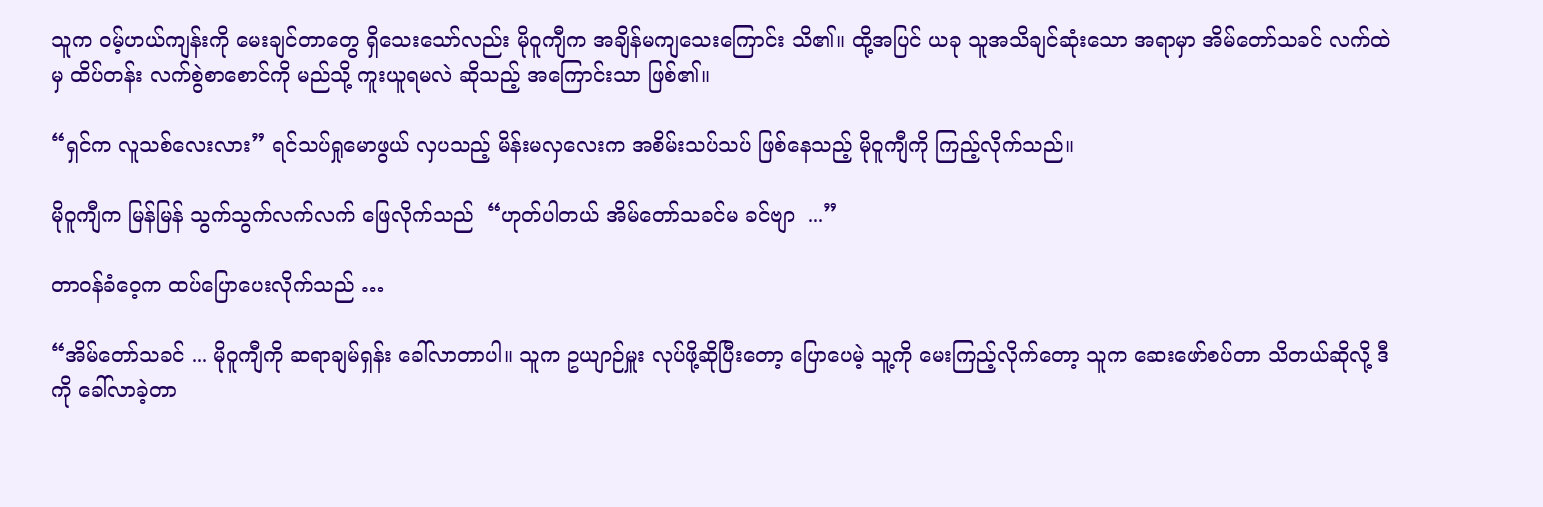သူက ဝမ့်ဟယ်ကျန်းကို မေးချင်တာတွေ ရှိသေးသော်လည်း မိုဝူကျီက အချိန်မကျသေးကြောင်း သိ၏။ ထို့အပြင် ယခု သူအသိချင်ဆုံးသော အရာမှာ အိမ်တော်သခင် လက်ထဲမှ ထိပ်တန်း လက်စွဲစာစောင်ကို မည်သို့ ကူးယူရမလဲ ဆိုသည့် အကြောင်းသာ ဖြစ်၏။

“ရှင်က လူသစ်လေးလား” ရင်သပ်ရှုမောဖွယ် လှပသည့် မိန်းမလှလေးက အစိမ်းသပ်သပ် ဖြစ်နေသည့် မိုဝူကျီကို ကြည့်လိုက်သည်။

မိုဝူကျီက မြန်မြန် သွက်သွက်လက်လက် ဖြေလိုက်သည်  “ဟုတ်ပါတယ် အိမ်တော်သခင်မ ခင်ဗျာ  ...”

တာဝန်ခံဝေ့က ထပ်ပြောပေးလိုက်သည် …

“အိမ်တော်သခင် ... မိုဝူကျီကို ဆရာချမ်ရှန်း ခေါ်လာတာပါ။ သူက ဥယျာဉ်မှူး လုပ်ဖို့ဆိုပြီးတော့ ပြောပေမဲ့ သူ့ကို မေးကြည့်လိုက်တော့ သူက ဆေးဖော်စပ်တာ သိတယ်ဆိုလို့ ဒီကို ခေါ်လာခဲ့တာ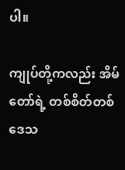ပါ။

ကျုပ်တို့ကလည်း အိမ်တော်ရဲ့ တစ်စိတ်တစ်ဒေသ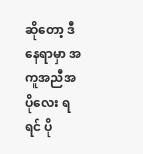ဆိုတော့ ဒီနေရာမှာ အကူအညီအပိုလေး ရရင် ပို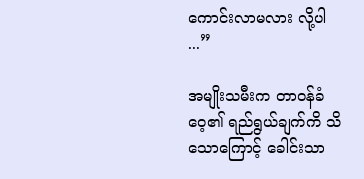ကောင်းလာမလား လို့ပါ  ...”

အမျိုးသမီးက တာဝန်ခံဝေ့၏ ရည်ရွယ်ချက်ကိ သိသောကြောင့် ခေါင်းသာ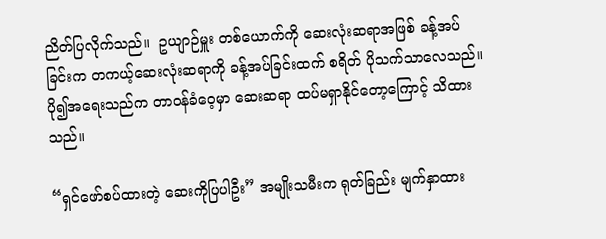ညိတ်ပြလိုက်သည်။  ဥယျာဉ်မှူး တစ်ယောက်ကို ဆေးလုံးဆရာအဖြစ် ခန့်အပ်ခြင်းက တကယ့်ဆေးလုံးဆရာကို ခန့်အပ်ခြင်းထက် စရိတ် ပိုသက်သာလေသည်။ ပို၍အရေးသည်က တာဝန်ခံဝေ့မှာ ဆေးဆရာ ထပ်မရှာနိုင်တော့ကြောင့် သိထားသည်။

“ရှင်ဖော်စပ်ထားတဲ့ ဆေးကိုပြပါဦး” အမျိုးသမီးက ရုတ်ခြည်း မျက်နှာထား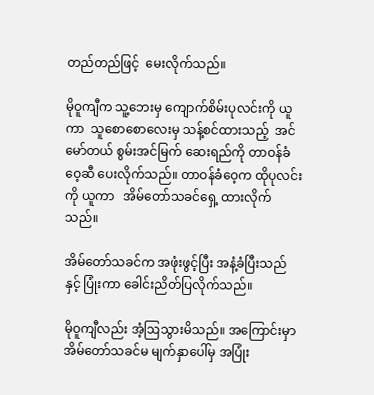တည်တည်ဖြင့်  မေးလိုက်သည်။

မိုဝူကျီက သူ့ဘေးမှ ကျောက်စိမ်းပုလင်းကို ယူကာ  သူစောစောလေးမှ သန့်စင်ထားသည့်  အင်မော်တယ် စွမ်းအင်မြက် ဆေးရည်ကို တာဝန်ခံဝေ့ဆီ ပေးလိုက်သည်။ တာဝန်ခံဝေ့က ထိုပုလင်းကို ယူကာ   အိမ်တော်သခင်ရှေ့ ထားလိုက်သည်။

အိမ်တော်သခင်က အဖုံးဖွင့်ပြီး အနံ့ခံပြီးသည်နှင့် ပြုံးကာ ခေါင်းညိတ်ပြလိုက်သည်။

မိုဝူကျီလည်း အံ့ဩသွားမိသည်။ အကြောင်းမှာ အိမ်တော်သခင်မ မျက်နှာပေါ်မှ အပြုံး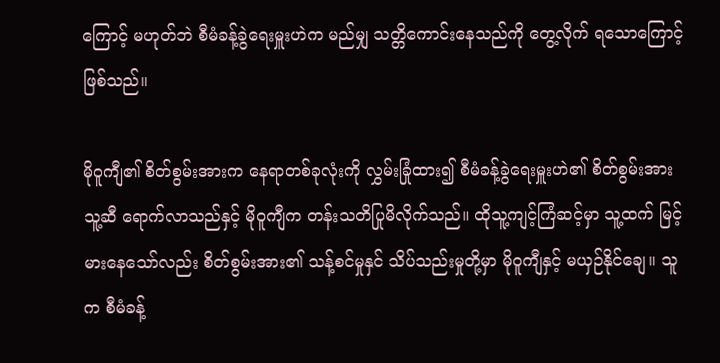ကြောင့် မဟုတ်ဘဲ စီမံခန့်ခွဲရေးမှူးဟဲက မည်မျှ သတ္တိကောင်းနေသည်ကို တွေ့လိုက် ရသောကြောင့် ဖြစ်သည်။

မိုဝူကျီ၏ စိတ်စွမ်းအားက နေရာတစ်ခုလုံးကို လွှမ်းခြုံထား၍ စီမံခန့်ခွဲရေးမှူးဟဲ၏ စိတ်စွမ်းအား သူ့ဆီ ရောက်လာသည်နှင့် မိုဝူကျီက တန်းသတိပြုမိလိုက်သည်။ ထိုသူ့ကျင့်ကြံဆင့်မှာ သူ့ထက် မြင့်မားနေသော်လည်း စိတ်စွမ်းအား၏ သန့်စင်မှုနှင် သိပ်သည်းမှုတို့မှာ မိုဝူကျီနှင့် မယှဉ်နိုင်ချေ။ သူက စီမံခန့်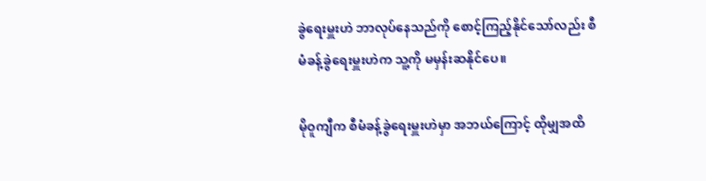ခွဲရေးမှူးဟဲ ဘာလုပ်နေသည်ကို စောင့်ကြည့်နိုင်သော်လည်း စီမံခန့်ခွဲရေးမှူးဟဲက သူ့ကို မမှန်းဆနိုင်ပေ။

မိုဝူကျီက စီမံခန့်ခွဲရေးမှူးဟဲမှာ အဘယ်ကြောင့် ထိုမျှအထိ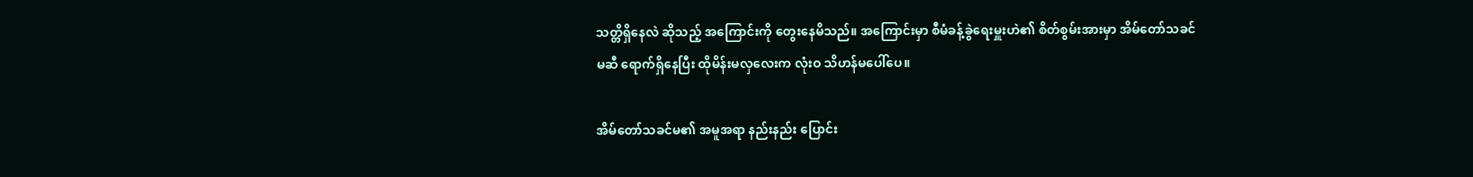သတ္တိရှိနေလဲ ဆိုသည့် အကြောင်းကို တွေးနေမိသည်။ အကြောင်းမှာ စီမံခန့်ခွဲရေးမှူးဟဲ၏ စိတ်စွမ်းအားမှာ အိမ်တော်သခင်မဆီ ရောက်ရှိနေပြီး ထိုမိန်းမလှလေးက လုံးဝ သိဟန်မပေါ်ပေ။

အိမ်တော်သခင်မ၏ အမူအရာ နည်းနည်း ပြောင်း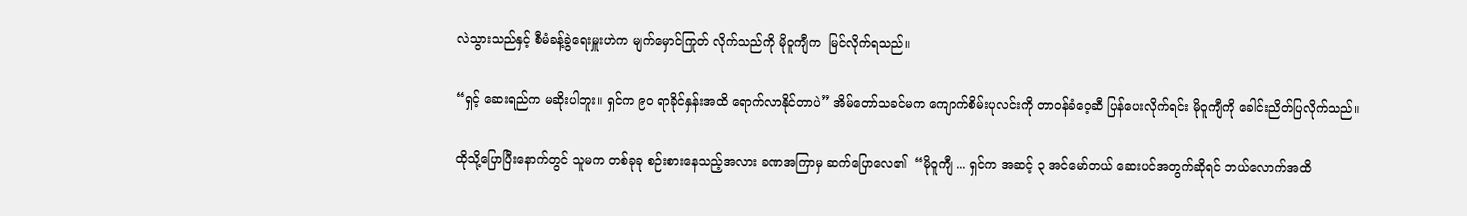လဲသွားသည်နှင့် စီမံခန့်ခွဲရေးမှူးဟဲက မျက်မှောင်ကြုတ် လိုက်သည်ကို မိုဝူကျီက  မြင်လိုက်ရသည်။

“ရှင့် ဆေးရည်က မဆိုးပါဘူး။ ရှင်က ၉၀ ရာခိုင်နှန်းအထိ ရောက်လာနိုင်တာပဲ” အိမ်တော်သခင်မက ကျောက်စိမ်းပုလင်းကို တာဝန်ခံဝေ့ဆီ ပြန်ပေးလိုက်ရင်း မိုဝူကျီကို ခေါင်းညိတ်ပြလိုက်သည်။

ထိုသို့ပြောပြီးနောက်တွင် သူမက တစ်ခုခု စဉ်းစားနေသည့်အလား ခဏအကြာမှ ဆက်ပြောလေ၏  “မိုဝူကျီ ... ရှင်က အဆင့် ၃ အင်မော်တယ် ဆေးပင်အတွက်ဆိုရင် ဘယ်လောက်အထိ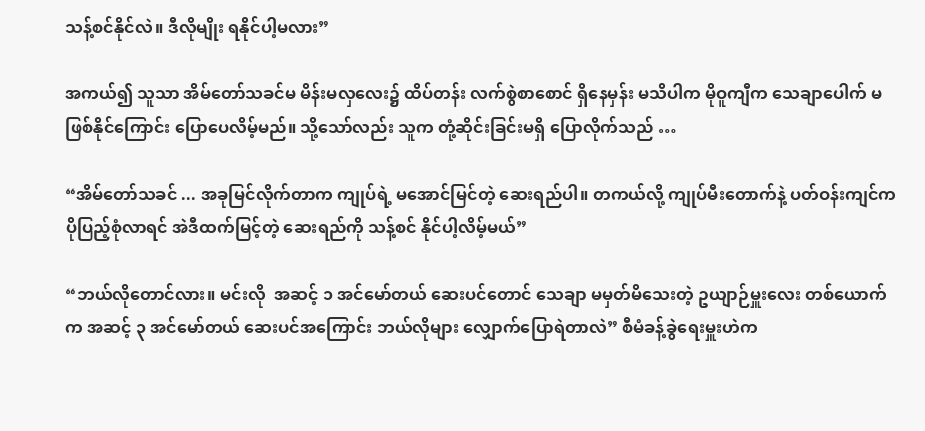သန့်စင်နိုင်လဲ။ ဒီလိုမျိုး ရနိုင်ပါ့မလား”

အကယ်၍ သူသာ အိမ်တော်သခင်မ မိန်းမလှလေး၌ ထိပ်တန်း လက်စွဲစာစောင် ရှိနေမှန်း မသိပါက မိုဝူကျီက သေချာပေါက် မဖြစ်နိုင်ကြောင်း ပြောပေလိမ့်မည်။ သို့သော်လည်း သူက တုံ့ဆိုင်းခြင်းမရှိ ပြောလိုက်သည် …

“အိမ်တော်သခင် ... အခုမြင်လိုက်တာက ကျုပ်ရဲ့ မအောင်မြင်တဲ့ ဆေးရည်ပါ။ တကယ်လို့ ကျုပ်မီးတောက်နဲ့ ပတ်ဝန်းကျင်က  ပိုပြည့်စုံလာရင် အဲဒီထက်မြင့်တဲ့ ဆေးရည်ကို သန့်စင် နိုင်ပါ့လိမ့်မယ်”

“ဘယ်လိုတောင်လား။ မင်းလို  အဆင့် ၁ အင်မော်တယ် ဆေးပင်တောင် သေချာ မမှတ်မိသေးတဲ့ ဥယျာဉ်မှူးလေး တစ်ယောက်က အဆင့် ၃ အင်မော်တယ် ဆေးပင်အကြောင်း ဘယ်လိုများ လျှောက်ပြောရဲတာလဲ” စီမံခန့်ခွဲရေးမှူးဟဲက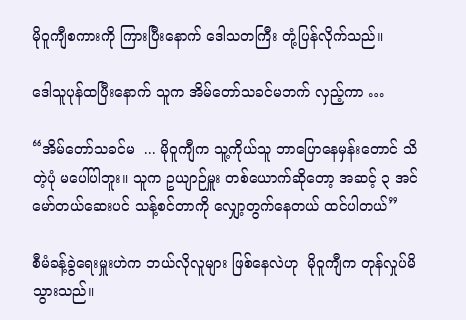မိုဝူကျီစကားကို ကြားပြီးနောက် ဒေါသတကြီး တုံ့ပြန်လိုက်သည်။

ဒေါသူပုန်ထပြီးနောက် သူက အိမ်တော်သခင်မဘက် လှည့်ကာ …

“အိမ်တော်သခင်မ  ... မိုဝူကျီက သူ့ကိုယ်သူ ဘာပြောနေမှန်းတောင် သိတဲ့ပုံ မပေါ်ပါဘူး။ သူက ဥယျာဉ်မှူး တစ်ယောက်ဆိုတော့ အဆင့် ၃ အင်မော်တယ်ဆေးပင် သန့်စင်တာကို လျှော့တွက်နေတယ် ထင်ပါတယ်”

စီမံခန့်ခွဲရေးမှူးဟဲက ဘယ်လိုလူများ ဖြစ်နေလဲဟု  မိုဝူကျီက တုန်လှုပ်မိသွားသည်။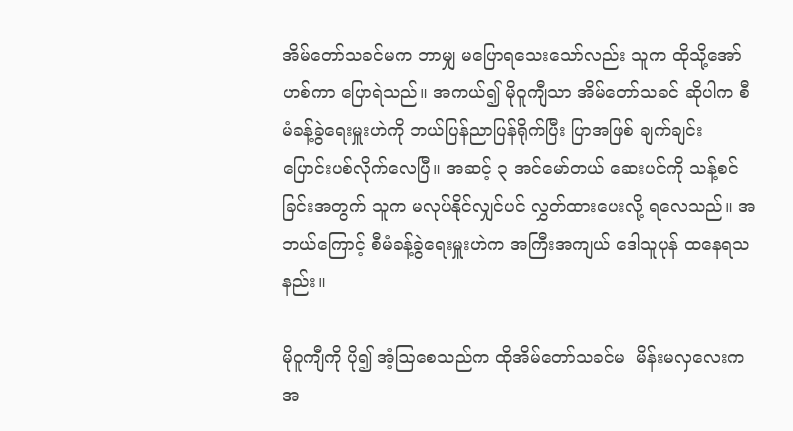အိမ်တော်သခင်မက ဘာမျှ မပြောရသေးသော်လည်း သူက ထိုသို့အော်ဟစ်ကာ ပြောရဲသည်။ အကယ်၍ မိုဝူကျီသာ အိမ်တော်သခင် ဆိုပါက စီမံခန့်ခွဲရေးမှူးဟဲကို ဘယ်ပြန်ညာပြန်ရိုက်ပြီး ပြာအဖြစ် ချက်ချင်း ပြောင်းပစ်လိုက်လေပြီ။ အဆင့် ၃ အင်မော်တယ် ဆေးပင်ကို သန့်စင်ခြင်းအတွက် သူက မလုပ်နိုင်လျှင်ပင် လွှတ်ထားပေးလို့ ရလေသည်။ အဘယ်ကြောင့် စီမံခန့်ခွဲရေးမှူးဟဲက အကြီးအကျယ် ဒေါသူပုန် ထနေရသနည်း။

မိုဝူကျီကို ပို၍ အံ့ဩစေသည်က ထိုအိမ်တော်သခင်မ  မိန်းမလှလေးက အ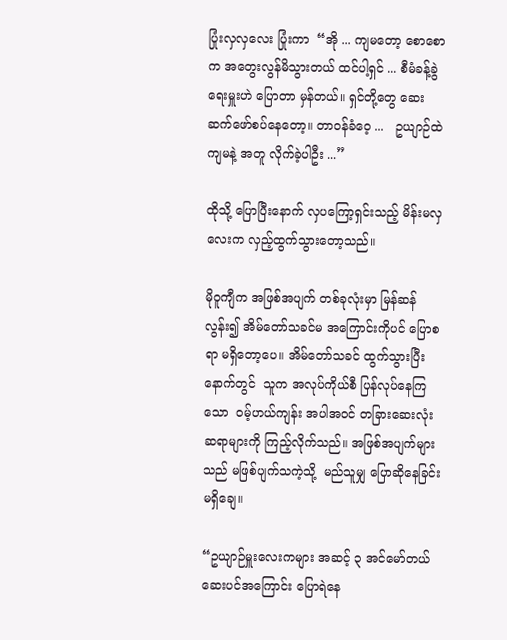ပြုံးလှလှလေး ပြုံးကာ  “အို ... ကျမတော့ စောစောက အတွေးလွန်မိသွားတယ် ထင်ပါ့ရှင် ... စီမံခန့်ခွဲရေးမှူးဟဲ ပြောတာ မှန်တယ်။ ရှင်တို့တွေ ဆေးဆက်ဖော်စပ်နေတော့။ တာဝန်ခံဝေ့ ...   ဥယျာဉ်ထဲ ကျမနဲ့ အတူ လိုက်ခဲ့ပါဦး ...”

ထိုသို့ ပြောပြီးနောက် လှပကြော့ရှင်းသည့် မိန်းမလှလေးက လှည့်ထွက်သွားတော့သည်။

မိုဝူကျီက အဖြစ်အပျက် တစ်ခုလုံးမှာ မြန်ဆန်လွန်း၍ အိမ်တော်သခင်မ အကြောင်းကိုပင် ပြောစရာ မရှိတော့ပေ။ အိမ်တော်သခင် ထွက်သွားပြီးနောက်တွင်  သူက အလုပ်ကိုယ်စီ ပြန်လုပ်နေကြသော  ဝမ့်ဟယ်ကျန်း အပါအဝင် တခြားဆေးလုံး ဆရာများကို ကြည့်လိုက်သည်။ အဖြစ်အပျက်များသည် မဖြစ်ပျက်သကဲ့သို့  မည်သူမျှ ပြောဆိုနေခြင်း မရှိချေ။

“ဥယျာဉ်မှူးလေးကများ အဆင့် ၃ အင်မော်တယ် ဆေးပင်အကြောင်း ပြောရဲနေ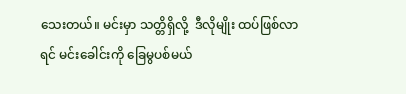သေးတယ်။ မင်းမှာ သတ္တိရှိလို့  ဒီလိုမျိုး ထပ်ဖြစ်လာရင် မင်းခေါင်းကို ခြေမွပစ်မယ်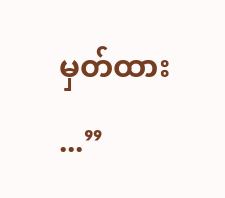မှတ်ထား ...”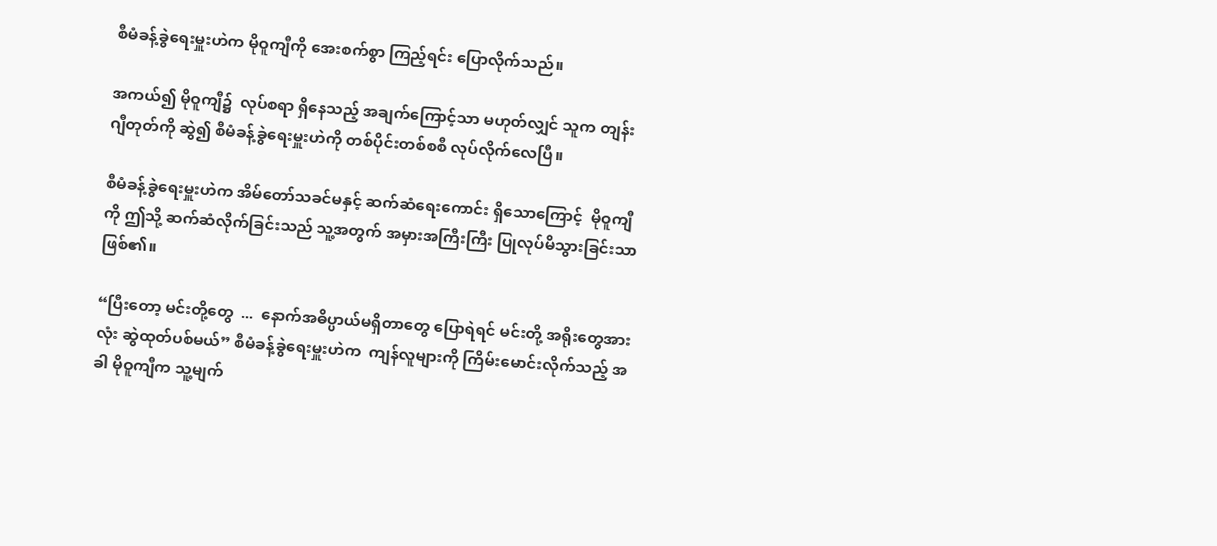စီမံခန့်ခွဲရေးမှူးဟဲက မိုဝူကျီကို အေးစက်စွာ ကြည့်ရင်း ပြောလိုက်သည်။

အကယ်၍ မိုဝူကျီ၌  လုပ်စရာ ရှိနေသည့် အချက်ကြောင့်သာ မဟုတ်လျှင် သူက တျန်းဂျီတုတ်ကို ဆွဲ၍ စီမံခန့်ခွဲရေးမှူးဟဲကို တစ်ပိုင်းတစ်စစီ လုပ်လိုက်လေပြီ။

စီမံခန့်ခွဲရေးမှူးဟဲက အိမ်တော်သခင်မနှင့် ဆက်ဆံရေးကောင်း ရှိသောကြောင့်  မိုဝူကျီကို ဤသို့ ဆက်ဆံလိုက်ခြင်းသည် သူ့အတွက် အမှားအကြီးကြီး ပြုလုပ်မိသွားခြင်းသာ ဖြစ်၏။

“ပြီးတော့ မင်းတို့တွေ  ...  နောက်အဓိပ္ပာယ်မရှိတာတွေ ပြောရဲရင် မင်းတို့ အရိုးတွေအားလုံး ဆွဲထုတ်ပစ်မယ်” စီမံခန့်ခွဲရေးမှူးဟဲက  ကျန်လူများကို ကြိမ်းမောင်းလိုက်သည့် အခါ မိုဝူကျီက သူ့မျက်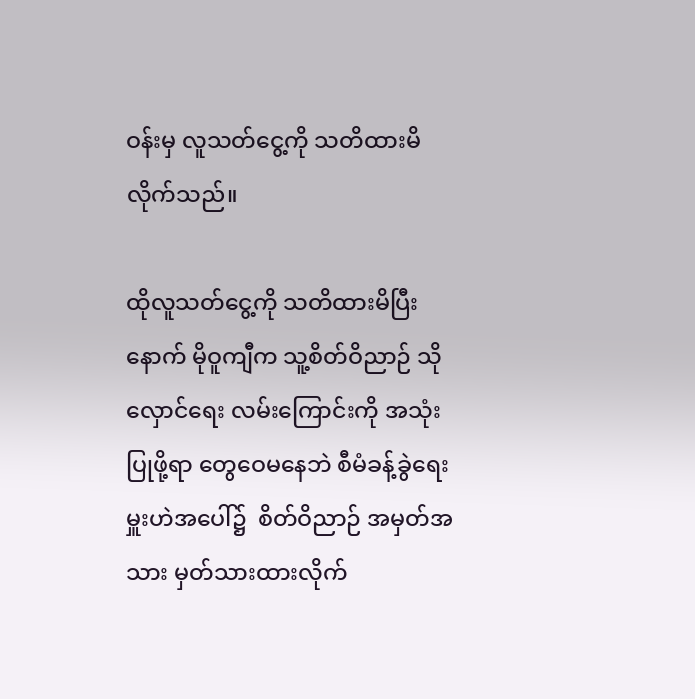ဝန်းမှ လူသတ်ငွေ့ကို သတိထားမိလိုက်သည်။

ထိုလူသတ်ငွေ့ကို သတိထားမိပြီးနောက် မိုဝူကျီက သူ့စိတ်ဝိညာဉ် သိုလှောင်ရေး လမ်းကြောင်းကို အသုံးပြုဖို့ရာ တွေဝေမနေဘဲ စီမံခန့်ခွဲရေးမှူးဟဲအပေါ်၌  စိတ်ဝိညာဉ် အမှတ်အသား မှတ်သားထားလိုက်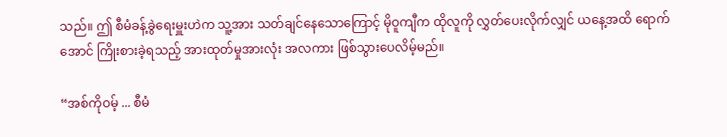သည်။ ဤ စီမံခန့်ခွဲရေးမှူးဟဲက သူ့အား သတ်ချင်နေသောကြောင့် မိုဝူကျီက ထိုလူကို လွှတ်ပေးလိုက်လျှင် ယနေ့အထိ ရောက်အောင် ကြိုးစားခဲ့ရသည့် အားထုတ်မှုအားလုံး အလကား ဖြစ်သွားပေလိမ့်မည်။

“အစ်ကိုဝမ့် ... စီမံ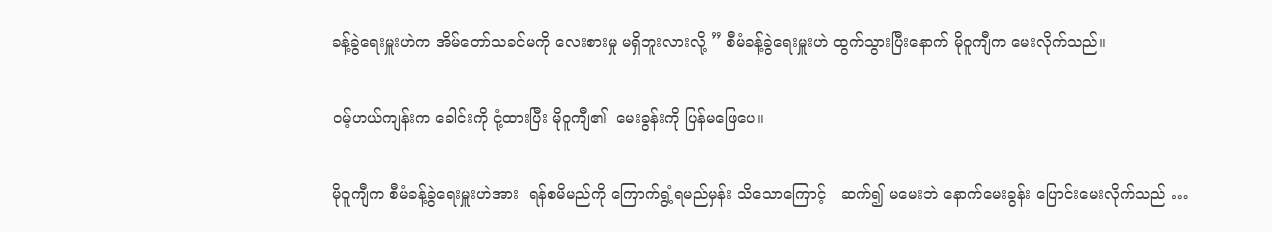ခန့်ခွဲရေးမှူးဟဲက အိမ်တော်သခင်မကို လေးစားမှု မရှိဘူးလားလို့ ” စီမံခန့်ခွဲရေးမှူးဟဲ ထွက်သွားပြီးနောက် မိုဝူကျီက မေးလိုက်သည်။

ဝမ့်ဟယ်ကျန်းက ခေါင်းကို ငုံ့ထားပြီး မိုဝူကျီ၏  မေးခွန်းကို ပြန်မဖြေပေ။

မိုဝူကျီက စီမံခန့်ခွဲရေးမှူးဟဲအား  ရန်စမိမည်ကို ကြောက်ရွံ့ရမည်မှန်း သိသောကြောင့်   ဆက်၍ မမေးဘဲ နောက်မေးခွန်း ပြောင်းမေးလိုက်သည် …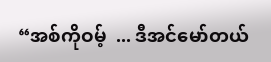“အစ်ကိုဝမ့်  ... ဒီအင်မော်တယ်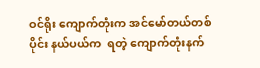ဝင်ရိုး ကျောက်တုံးက အင်မော်တယ်တစ်ပိုင်း နယ်ပယ်က  ရတဲ့ ကျောက်တုံးနက်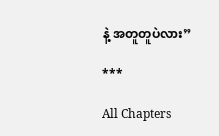နဲ့ အတူတူပဲလား”

***

All Chapters